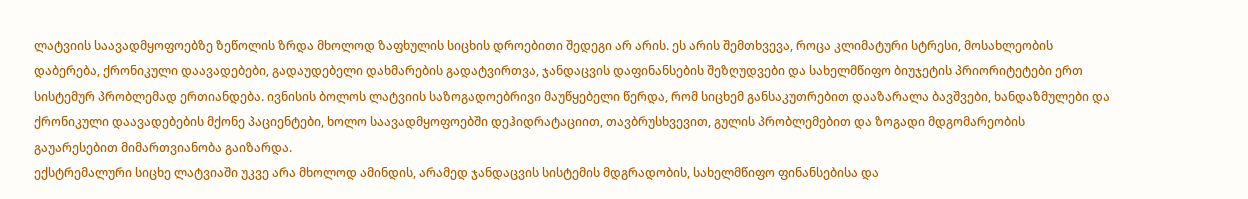ლატვიის საავადმყოფოებზე ზეწოლის ზრდა მხოლოდ ზაფხულის სიცხის დროებითი შედეგი არ არის. ეს არის შემთხვევა, როცა კლიმატური სტრესი, მოსახლეობის დაბერება, ქრონიკული დაავადებები, გადაუდებელი დახმარების გადატვირთვა, ჯანდაცვის დაფინანსების შეზღუდვები და სახელმწიფო ბიუჯეტის პრიორიტეტები ერთ სისტემურ პრობლემად ერთიანდება. ივნისის ბოლოს ლატვიის საზოგადოებრივი მაუწყებელი წერდა, რომ სიცხემ განსაკუთრებით დააზარალა ბავშვები, ხანდაზმულები და ქრონიკული დაავადებების მქონე პაციენტები, ხოლო საავადმყოფოებში დეჰიდრატაციით, თავბრუსხვევით, გულის პრობლემებით და ზოგადი მდგომარეობის გაუარესებით მიმართვიანობა გაიზარდა.
ექსტრემალური სიცხე ლატვიაში უკვე არა მხოლოდ ამინდის, არამედ ჯანდაცვის სისტემის მდგრადობის, სახელმწიფო ფინანსებისა და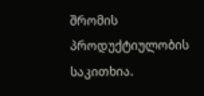შრომის პროდუქტიულობის საკითხია.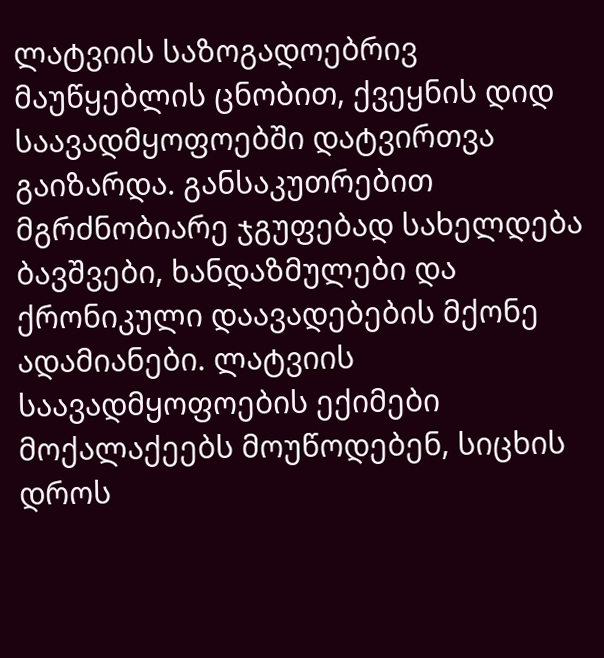ლატვიის საზოგადოებრივ მაუწყებლის ცნობით, ქვეყნის დიდ საავადმყოფოებში დატვირთვა გაიზარდა. განსაკუთრებით მგრძნობიარე ჯგუფებად სახელდება ბავშვები, ხანდაზმულები და ქრონიკული დაავადებების მქონე ადამიანები. ლატვიის საავადმყოფოების ექიმები მოქალაქეებს მოუწოდებენ, სიცხის დროს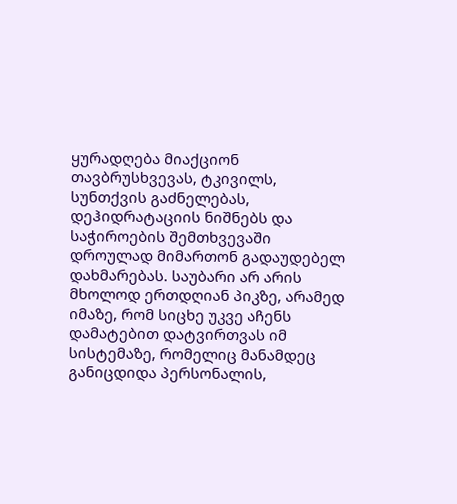ყურადღება მიაქციონ თავბრუსხვევას, ტკივილს, სუნთქვის გაძნელებას, დეჰიდრატაციის ნიშნებს და საჭიროების შემთხვევაში დროულად მიმართონ გადაუდებელ დახმარებას. საუბარი არ არის მხოლოდ ერთდღიან პიკზე, არამედ იმაზე, რომ სიცხე უკვე აჩენს დამატებით დატვირთვას იმ სისტემაზე, რომელიც მანამდეც განიცდიდა პერსონალის,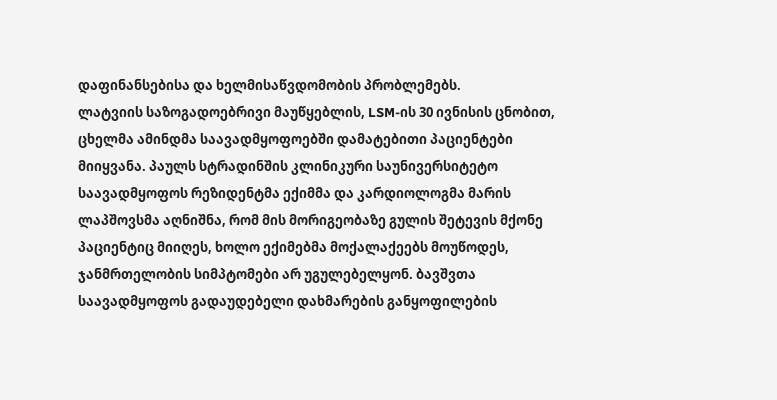დაფინანსებისა და ხელმისაწვდომობის პრობლემებს.
ლატვიის საზოგადოებრივი მაუწყებლის, LSM-ის 30 ივნისის ცნობით, ცხელმა ამინდმა საავადმყოფოებში დამატებითი პაციენტები მიიყვანა. პაულს სტრადინშის კლინიკური საუნივერსიტეტო საავადმყოფოს რეზიდენტმა ექიმმა და კარდიოლოგმა მარის ლაპშოვსმა აღნიშნა, რომ მის მორიგეობაზე გულის შეტევის მქონე პაციენტიც მიიღეს, ხოლო ექიმებმა მოქალაქეებს მოუწოდეს, ჯანმრთელობის სიმპტომები არ უგულებელყონ. ბავშვთა საავადმყოფოს გადაუდებელი დახმარების განყოფილების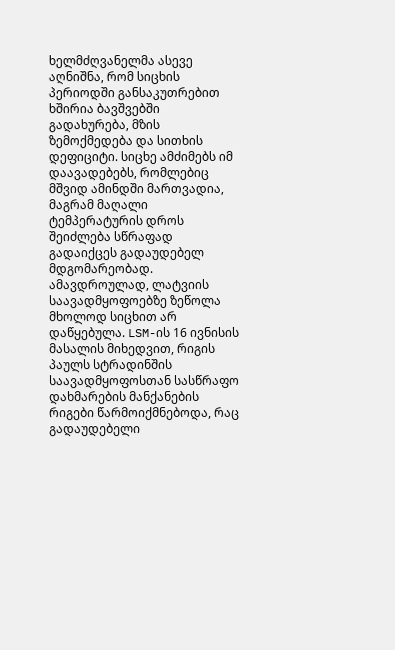ხელმძღვანელმა ასევე აღნიშნა, რომ სიცხის პერიოდში განსაკუთრებით ხშირია ბავშვებში გადახურება, მზის ზემოქმედება და სითხის დეფიციტი. სიცხე ამძიმებს იმ დაავადებებს, რომლებიც მშვიდ ამინდში მართვადია, მაგრამ მაღალი ტემპერატურის დროს შეიძლება სწრაფად გადაიქცეს გადაუდებელ მდგომარეობად.
ამავდროულად, ლატვიის საავადმყოფოებზე ზეწოლა მხოლოდ სიცხით არ დაწყებულა. LSM-ის 16 ივნისის მასალის მიხედვით, რიგის პაულს სტრადინშის საავადმყოფოსთან სასწრაფო დახმარების მანქანების რიგები წარმოიქმნებოდა, რაც გადაუდებელი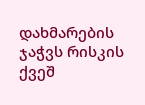დახმარების ჯაჭვს რისკის ქვეშ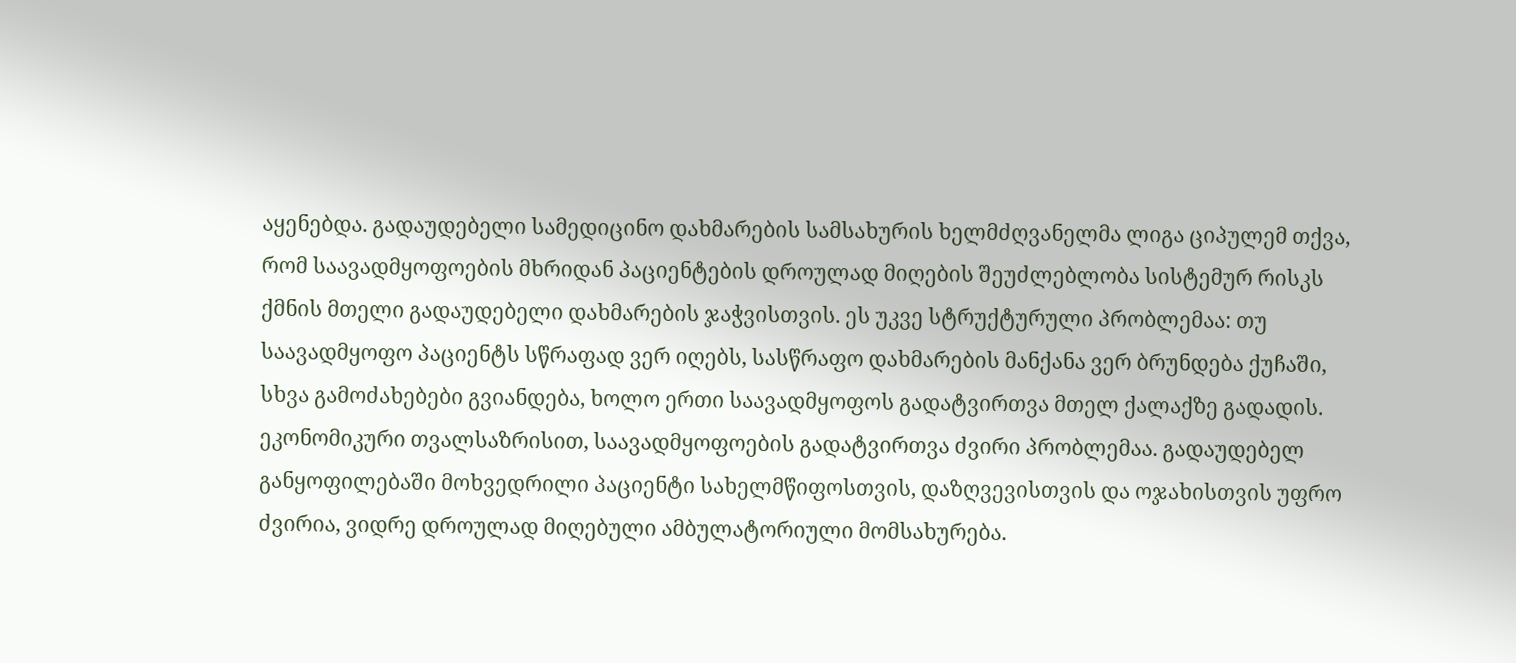აყენებდა. გადაუდებელი სამედიცინო დახმარების სამსახურის ხელმძღვანელმა ლიგა ციპულემ თქვა, რომ საავადმყოფოების მხრიდან პაციენტების დროულად მიღების შეუძლებლობა სისტემურ რისკს ქმნის მთელი გადაუდებელი დახმარების ჯაჭვისთვის. ეს უკვე სტრუქტურული პრობლემაა: თუ საავადმყოფო პაციენტს სწრაფად ვერ იღებს, სასწრაფო დახმარების მანქანა ვერ ბრუნდება ქუჩაში, სხვა გამოძახებები გვიანდება, ხოლო ერთი საავადმყოფოს გადატვირთვა მთელ ქალაქზე გადადის.
ეკონომიკური თვალსაზრისით, საავადმყოფოების გადატვირთვა ძვირი პრობლემაა. გადაუდებელ განყოფილებაში მოხვედრილი პაციენტი სახელმწიფოსთვის, დაზღვევისთვის და ოჯახისთვის უფრო ძვირია, ვიდრე დროულად მიღებული ამბულატორიული მომსახურება.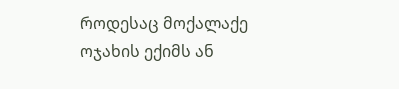როდესაც მოქალაქე ოჯახის ექიმს ან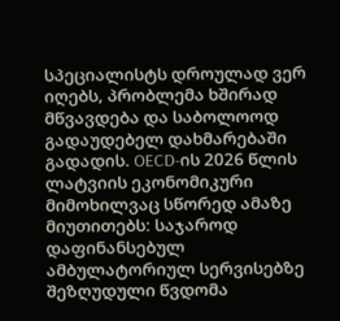სპეციალისტს დროულად ვერ იღებს, პრობლემა ხშირად მწვავდება და საბოლოოდ გადაუდებელ დახმარებაში გადადის. OECD-ის 2026 წლის ლატვიის ეკონომიკური მიმოხილვაც სწორედ ამაზე მიუთითებს: საჯაროდ დაფინანსებულ ამბულატორიულ სერვისებზე შეზღუდული წვდომა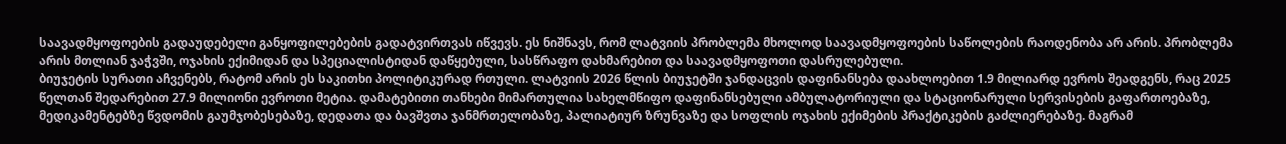საავადმყოფოების გადაუდებელი განყოფილებების გადატვირთვას იწვევს. ეს ნიშნავს, რომ ლატვიის პრობლემა მხოლოდ საავადმყოფოების საწოლების რაოდენობა არ არის. პრობლემა არის მთლიან ჯაჭვში, ოჯახის ექიმიდან და სპეციალისტიდან დაწყებული, სასწრაფო დახმარებით და საავადმყოფოთი დასრულებული.
ბიუჯეტის სურათი აჩვენებს, რატომ არის ეს საკითხი პოლიტიკურად რთული. ლატვიის 2026 წლის ბიუჯეტში ჯანდაცვის დაფინანსება დაახლოებით 1.9 მილიარდ ევროს შეადგენს, რაც 2025 წელთან შედარებით 27.9 მილიონი ევროთი მეტია. დამატებითი თანხები მიმართულია სახელმწიფო დაფინანსებული ამბულატორიული და სტაციონარული სერვისების გაფართოებაზე, მედიკამენტებზე წვდომის გაუმჯობესებაზე, დედათა და ბავშვთა ჯანმრთელობაზე, პალიატიურ ზრუნვაზე და სოფლის ოჯახის ექიმების პრაქტიკების გაძლიერებაზე. მაგრამ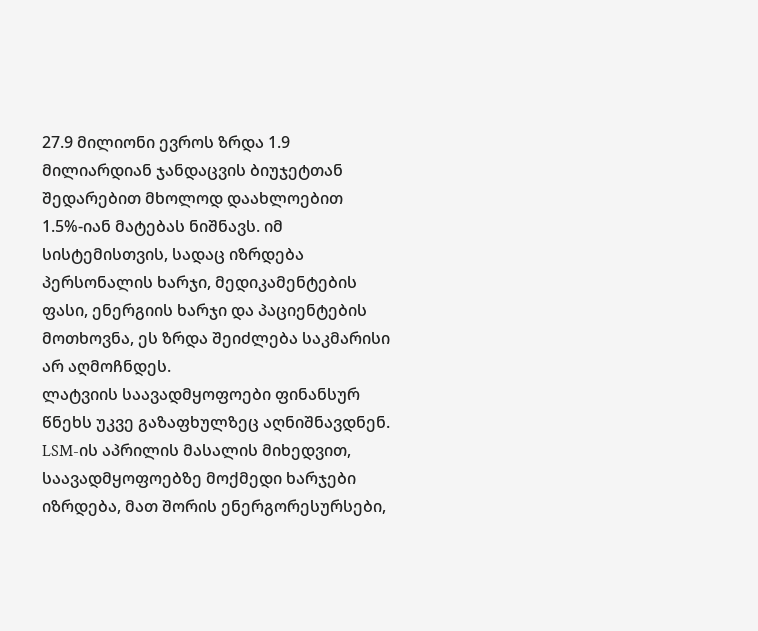27.9 მილიონი ევროს ზრდა 1.9 მილიარდიან ჯანდაცვის ბიუჯეტთან შედარებით მხოლოდ დაახლოებით 1.5%-იან მატებას ნიშნავს. იმ სისტემისთვის, სადაც იზრდება პერსონალის ხარჯი, მედიკამენტების ფასი, ენერგიის ხარჯი და პაციენტების მოთხოვნა, ეს ზრდა შეიძლება საკმარისი არ აღმოჩნდეს.
ლატვიის საავადმყოფოები ფინანსურ წნეხს უკვე გაზაფხულზეც აღნიშნავდნენ. LSM-ის აპრილის მასალის მიხედვით, საავადმყოფოებზე მოქმედი ხარჯები იზრდება, მათ შორის ენერგორესურსები,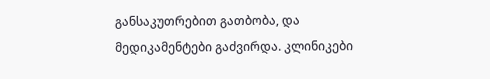განსაკუთრებით გათბობა, და მედიკამენტები გაძვირდა. კლინიკები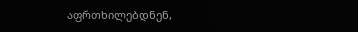აფრთხილებდნენ,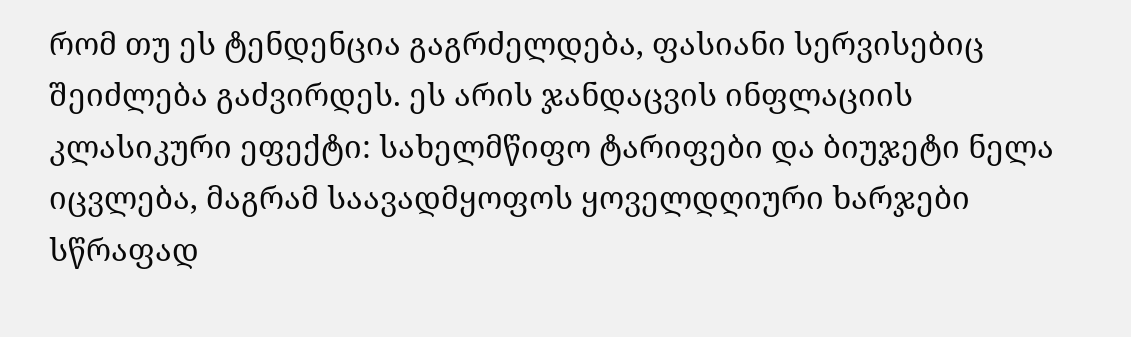რომ თუ ეს ტენდენცია გაგრძელდება, ფასიანი სერვისებიც შეიძლება გაძვირდეს. ეს არის ჯანდაცვის ინფლაციის კლასიკური ეფექტი: სახელმწიფო ტარიფები და ბიუჯეტი ნელა იცვლება, მაგრამ საავადმყოფოს ყოველდღიური ხარჯები სწრაფად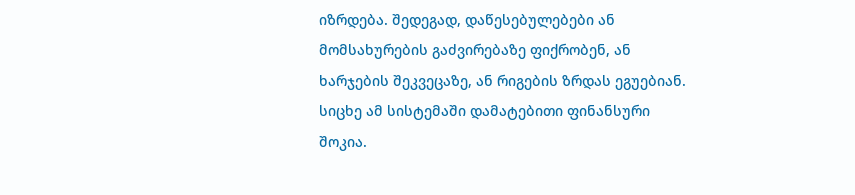იზრდება. შედეგად, დაწესებულებები ან მომსახურების გაძვირებაზე ფიქრობენ, ან ხარჯების შეკვეცაზე, ან რიგების ზრდას ეგუებიან.
სიცხე ამ სისტემაში დამატებითი ფინანსური შოკია.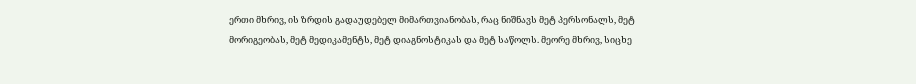ერთი მხრივ, ის ზრდის გადაუდებელ მიმართვიანობას, რაც ნიშნავს მეტ პერსონალს, მეტ მორიგეობას, მეტ მედიკამენტს, მეტ დიაგნოსტიკას და მეტ საწოლს. მეორე მხრივ, სიცხე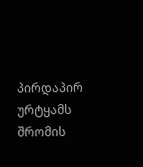პირდაპირ ურტყამს შრომის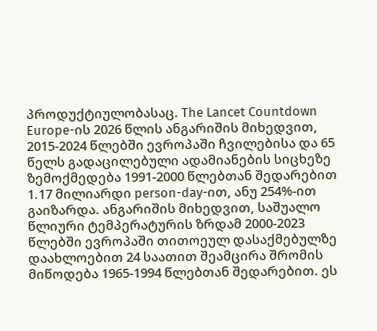პროდუქტიულობასაც. The Lancet Countdown Europe-ის 2026 წლის ანგარიშის მიხედვით, 2015-2024 წლებში ევროპაში ჩვილებისა და 65 წელს გადაცილებული ადამიანების სიცხეზე ზემოქმედება 1991-2000 წლებთან შედარებით 1.17 მილიარდი person-day-ით, ანუ 254%-ით გაიზარდა. ანგარიშის მიხედვით, საშუალო წლიური ტემპერატურის ზრდამ 2000-2023 წლებში ევროპაში თითოეულ დასაქმებულზე დაახლოებით 24 საათით შეამცირა შრომის მიწოდება 1965-1994 წლებთან შედარებით. ეს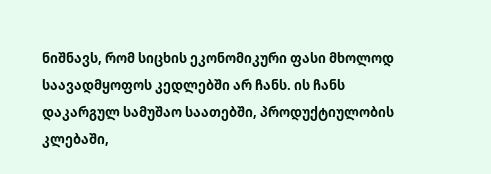ნიშნავს, რომ სიცხის ეკონომიკური ფასი მხოლოდ საავადმყოფოს კედლებში არ ჩანს. ის ჩანს დაკარგულ სამუშაო საათებში, პროდუქტიულობის კლებაში,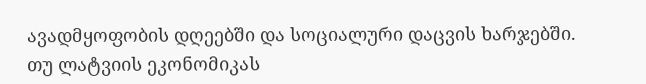ავადმყოფობის დღეებში და სოციალური დაცვის ხარჯებში.
თუ ლატვიის ეკონომიკას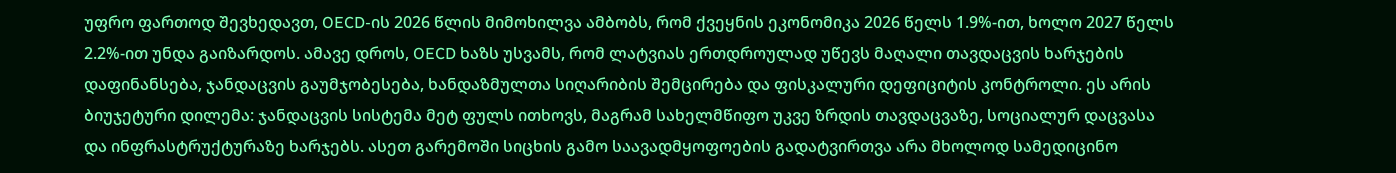უფრო ფართოდ შევხედავთ, OECD-ის 2026 წლის მიმოხილვა ამბობს, რომ ქვეყნის ეკონომიკა 2026 წელს 1.9%-ით, ხოლო 2027 წელს 2.2%-ით უნდა გაიზარდოს. ამავე დროს, OECD ხაზს უსვამს, რომ ლატვიას ერთდროულად უწევს მაღალი თავდაცვის ხარჯების დაფინანსება, ჯანდაცვის გაუმჯობესება, ხანდაზმულთა სიღარიბის შემცირება და ფისკალური დეფიციტის კონტროლი. ეს არის ბიუჯეტური დილემა: ჯანდაცვის სისტემა მეტ ფულს ითხოვს, მაგრამ სახელმწიფო უკვე ზრდის თავდაცვაზე, სოციალურ დაცვასა და ინფრასტრუქტურაზე ხარჯებს. ასეთ გარემოში სიცხის გამო საავადმყოფოების გადატვირთვა არა მხოლოდ სამედიცინო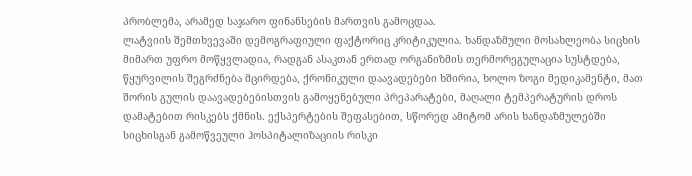პრობლემა, არამედ საჯარო ფინანსების მართვის გამოცდაა.
ლატვიის შემთხვევაში დემოგრაფიული ფაქტორიც კრიტიკულია. ხანდაზმული მოსახლეობა სიცხის მიმართ უფრო მოწყვლადია, რადგან ასაკთან ერთად ორგანიზმის თერმორეგულაცია სუსტდება, წყურვილის შეგრძნება მცირდება, ქრონიკული დაავადებები ხშირია, ხოლო ზოგი მედიკამენტი, მათ შორის გულის დაავადებებისთვის გამოყენებული პრეპარატები, მაღალი ტემპერატურის დროს დამატებით რისკებს ქმნის. ექსპერტების შეფასებით, სწორედ ამიტომ არის ხანდაზმულებში სიცხისგან გამოწვეული ჰოსპიტალიზაციის რისკი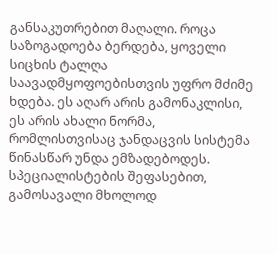განსაკუთრებით მაღალი. როცა საზოგადოება ბერდება, ყოველი სიცხის ტალღა საავადმყოფოებისთვის უფრო მძიმე ხდება. ეს აღარ არის გამონაკლისი, ეს არის ახალი ნორმა, რომლისთვისაც ჯანდაცვის სისტემა წინასწარ უნდა ემზადებოდეს.
სპეციალისტების შეფასებით, გამოსავალი მხოლოდ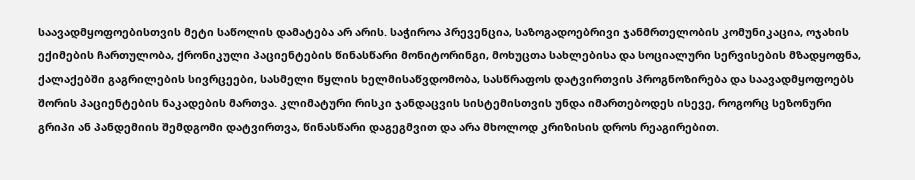საავადმყოფოებისთვის მეტი საწოლის დამატება არ არის. საჭიროა პრევენცია, საზოგადოებრივი ჯანმრთელობის კომუნიკაცია, ოჯახის ექიმების ჩართულობა, ქრონიკული პაციენტების წინასწარი მონიტორინგი, მოხუცთა სახლებისა და სოციალური სერვისების მზადყოფნა, ქალაქებში გაგრილების სივრცეები, სასმელი წყლის ხელმისაწვდომობა, სასწრაფოს დატვირთვის პროგნოზირება და საავადმყოფოებს შორის პაციენტების ნაკადების მართვა. კლიმატური რისკი ჯანდაცვის სისტემისთვის უნდა იმართებოდეს ისევე, როგორც სეზონური გრიპი ან პანდემიის შემდგომი დატვირთვა, წინასწარი დაგეგმვით და არა მხოლოდ კრიზისის დროს რეაგირებით.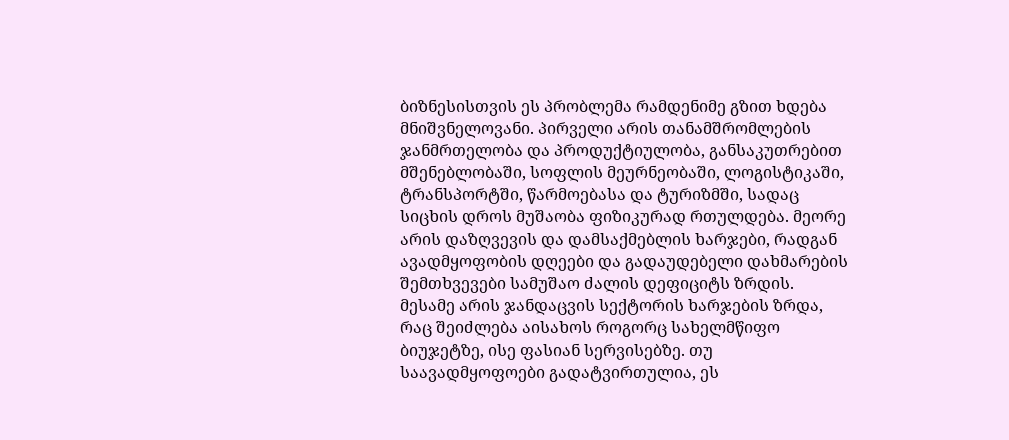ბიზნესისთვის ეს პრობლემა რამდენიმე გზით ხდება მნიშვნელოვანი. პირველი არის თანამშრომლების ჯანმრთელობა და პროდუქტიულობა, განსაკუთრებით მშენებლობაში, სოფლის მეურნეობაში, ლოგისტიკაში, ტრანსპორტში, წარმოებასა და ტურიზმში, სადაც სიცხის დროს მუშაობა ფიზიკურად რთულდება. მეორე არის დაზღვევის და დამსაქმებლის ხარჯები, რადგან ავადმყოფობის დღეები და გადაუდებელი დახმარების შემთხვევები სამუშაო ძალის დეფიციტს ზრდის. მესამე არის ჯანდაცვის სექტორის ხარჯების ზრდა, რაც შეიძლება აისახოს როგორც სახელმწიფო ბიუჯეტზე, ისე ფასიან სერვისებზე. თუ საავადმყოფოები გადატვირთულია, ეს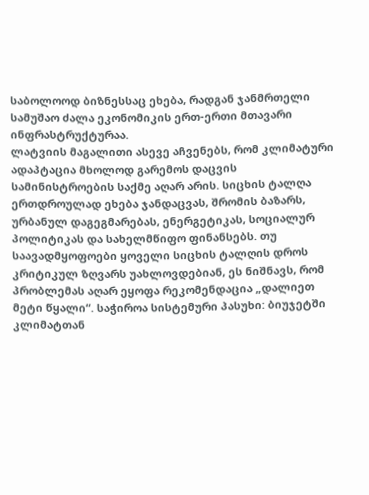საბოლოოდ ბიზნესსაც ეხება, რადგან ჯანმრთელი სამუშაო ძალა ეკონომიკის ერთ-ერთი მთავარი ინფრასტრუქტურაა.
ლატვიის მაგალითი ასევე აჩვენებს, რომ კლიმატური ადაპტაცია მხოლოდ გარემოს დაცვის სამინისტროების საქმე აღარ არის. სიცხის ტალღა ერთდროულად ეხება ჯანდაცვას, შრომის ბაზარს, ურბანულ დაგეგმარებას, ენერგეტიკას, სოციალურ პოლიტიკას და სახელმწიფო ფინანსებს. თუ საავადმყოფოები ყოველი სიცხის ტალღის დროს კრიტიკულ ზღვარს უახლოვდებიან, ეს ნიშნავს, რომ პრობლემას აღარ ეყოფა რეკომენდაცია „დალიეთ მეტი წყალი“. საჭიროა სისტემური პასუხი: ბიუჯეტში კლიმატთან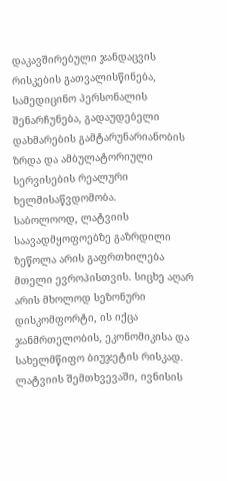დაკავშირებული ჯანდაცვის რისკების გათვალისწინება, სამედიცინო პერსონალის შენარჩუნება, გადაუდებელი დახმარების გამტარუნარიანობის ზრდა და ამბულატორიული სერვისების რეალური ხელმისაწვდომობა.
საბოლოოდ, ლატვიის საავადმყოფოებზე გაზრდილი ზეწოლა არის გაფრთხილება მთელი ევროპისთვის. სიცხე აღარ არის მხოლოდ სეზონური დისკომფორტი, ის იქცა ჯანმრთელობის, ეკონომიკისა და სახელმწიფო ბიუჯეტის რისკად. ლატვიის შემთხვევაში, ივნისის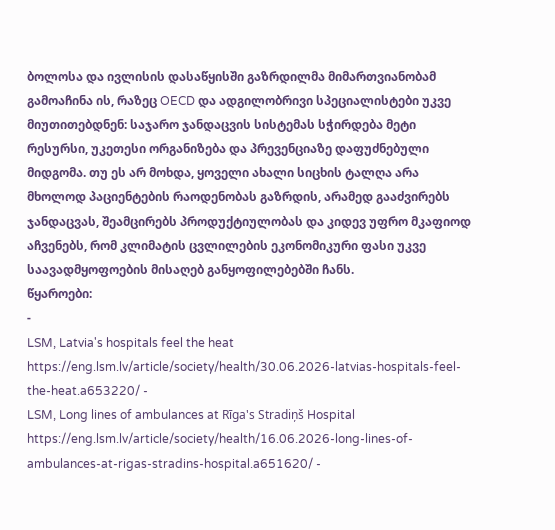ბოლოსა და ივლისის დასაწყისში გაზრდილმა მიმართვიანობამ გამოაჩინა ის, რაზეც OECD და ადგილობრივი სპეციალისტები უკვე მიუთითებდნენ: საჯარო ჯანდაცვის სისტემას სჭირდება მეტი რესურსი, უკეთესი ორგანიზება და პრევენციაზე დაფუძნებული მიდგომა. თუ ეს არ მოხდა, ყოველი ახალი სიცხის ტალღა არა მხოლოდ პაციენტების რაოდენობას გაზრდის, არამედ გააძვირებს ჯანდაცვას, შეამცირებს პროდუქტიულობას და კიდევ უფრო მკაფიოდ აჩვენებს, რომ კლიმატის ცვლილების ეკონომიკური ფასი უკვე საავადმყოფოების მისაღებ განყოფილებებში ჩანს.
წყაროები:
-
LSM, Latvia's hospitals feel the heat
https://eng.lsm.lv/article/society/health/30.06.2026-latvias-hospitals-feel-the-heat.a653220/ -
LSM, Long lines of ambulances at Rīga's Stradiņš Hospital
https://eng.lsm.lv/article/society/health/16.06.2026-long-lines-of-ambulances-at-rigas-stradins-hospital.a651620/ -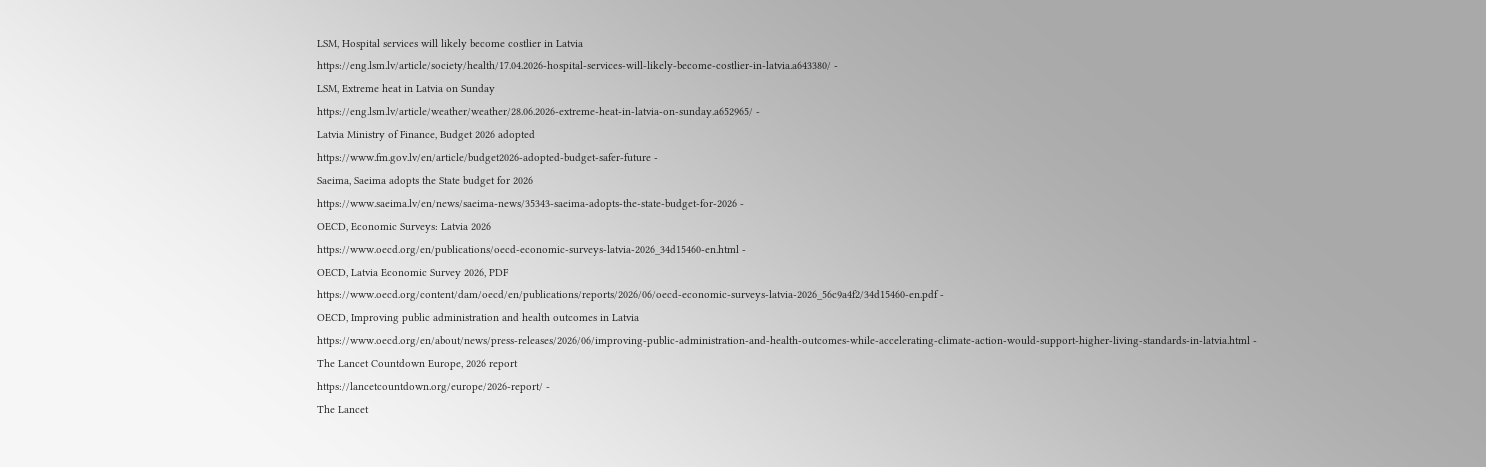LSM, Hospital services will likely become costlier in Latvia
https://eng.lsm.lv/article/society/health/17.04.2026-hospital-services-will-likely-become-costlier-in-latvia.a643380/ -
LSM, Extreme heat in Latvia on Sunday
https://eng.lsm.lv/article/weather/weather/28.06.2026-extreme-heat-in-latvia-on-sunday.a652965/ -
Latvia Ministry of Finance, Budget 2026 adopted
https://www.fm.gov.lv/en/article/budget2026-adopted-budget-safer-future -
Saeima, Saeima adopts the State budget for 2026
https://www.saeima.lv/en/news/saeima-news/35343-saeima-adopts-the-state-budget-for-2026 -
OECD, Economic Surveys: Latvia 2026
https://www.oecd.org/en/publications/oecd-economic-surveys-latvia-2026_34d15460-en.html -
OECD, Latvia Economic Survey 2026, PDF
https://www.oecd.org/content/dam/oecd/en/publications/reports/2026/06/oecd-economic-surveys-latvia-2026_56c9a4f2/34d15460-en.pdf -
OECD, Improving public administration and health outcomes in Latvia
https://www.oecd.org/en/about/news/press-releases/2026/06/improving-public-administration-and-health-outcomes-while-accelerating-climate-action-would-support-higher-living-standards-in-latvia.html -
The Lancet Countdown Europe, 2026 report
https://lancetcountdown.org/europe/2026-report/ -
The Lancet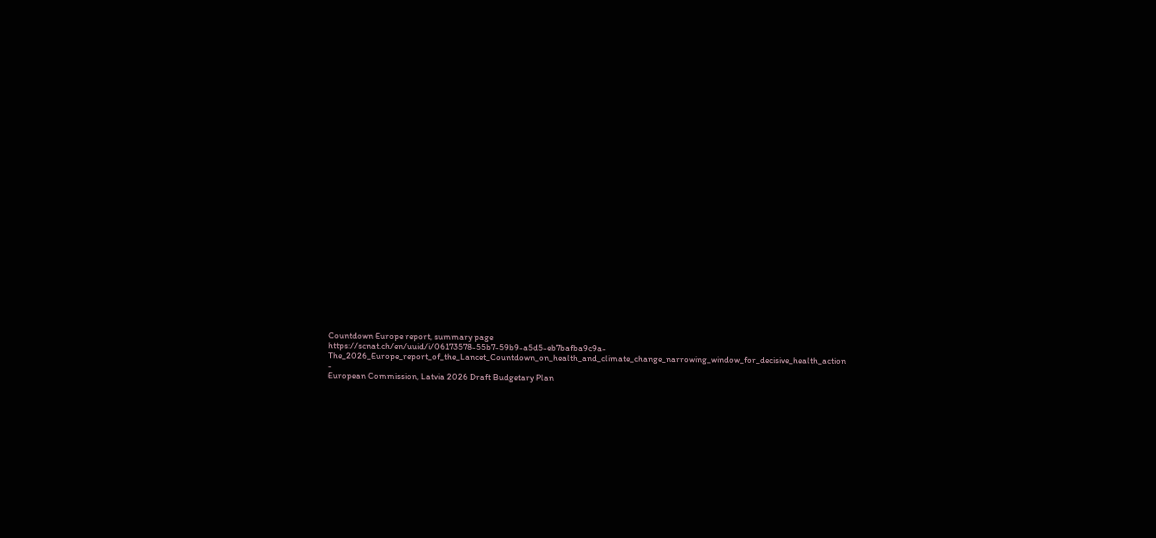Countdown Europe report, summary page
https://scnat.ch/en/uuid/i/06173578-55b7-59b9-a5d5-eb7bafba9c9a-The_2026_Europe_report_of_the_Lancet_Countdown_on_health_and_climate_change_narrowing_window_for_decisive_health_action -
European Commission, Latvia 2026 Draft Budgetary Plan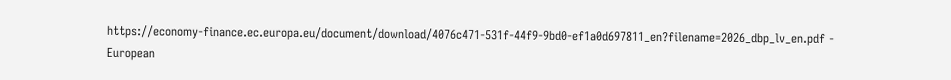https://economy-finance.ec.europa.eu/document/download/4076c471-531f-44f9-9bd0-ef1a0d697811_en?filename=2026_dbp_lv_en.pdf -
European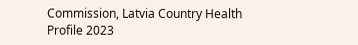Commission, Latvia Country Health Profile 2023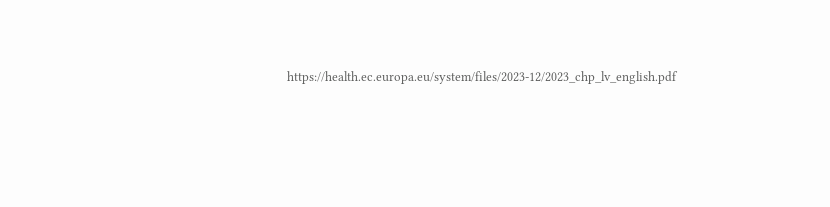https://health.ec.europa.eu/system/files/2023-12/2023_chp_lv_english.pdf